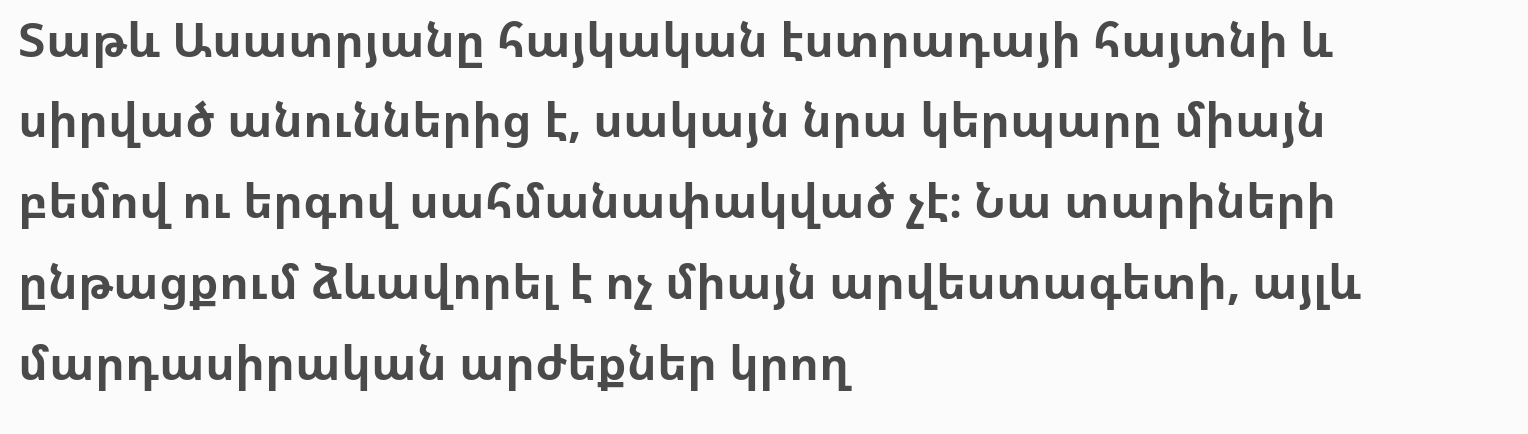Տաթև Ասատրյանը հայկական էստրադայի հայտնի և սիրված անուններից է, սակայն նրա կերպարը միայն բեմով ու երգով սահմանափակված չէ։ Նա տարիների ընթացքում ձևավորել է ոչ միայն արվեստագետի, այլև մարդասիրական արժեքներ կրող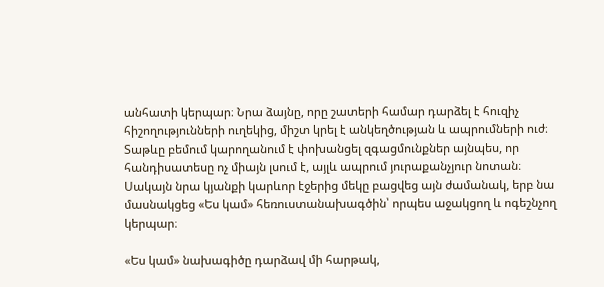անհատի կերպար։ Նրա ձայնը, որը շատերի համար դարձել է հուզիչ հիշողությունների ուղեկից, միշտ կրել է անկեղծության և ապրումների ուժ։ Տաթևը բեմում կարողանում է փոխանցել զգացմունքներ այնպես, որ հանդիսատեսը ոչ միայն լսում է, այլև ապրում յուրաքանչյուր նոտան։ Սակայն նրա կյանքի կարևոր էջերից մեկը բացվեց այն ժամանակ, երբ նա մասնակցեց «Ես կամ» հեռուստանախագծին՝ որպես աջակցող և ոգեշնչող կերպար։

«Ես կամ» նախագիծը դարձավ մի հարթակ,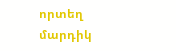որտեղ մարդիկ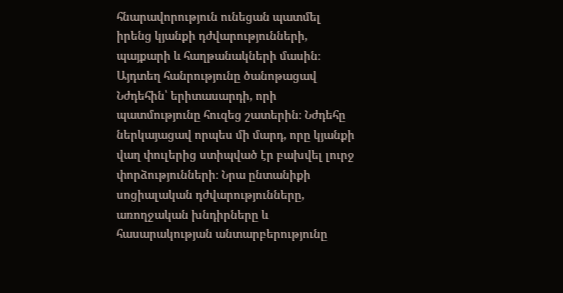հնարավորություն ունեցան պատմել իրենց կյանքի դժվարությունների, պայքարի և հաղթանակների մասին։ Այդտեղ հանրությունը ծանոթացավ Նժդեհին՝ երիտասարդի, որի պատմությունը հուզեց շատերին։ Նժդեհը ներկայացավ որպես մի մարդ, որը կյանքի վաղ փուլերից ստիպված էր բախվել լուրջ փորձությունների։ Նրա ընտանիքի սոցիալական դժվարությունները, առողջական խնդիրները և հասարակության անտարբերությունը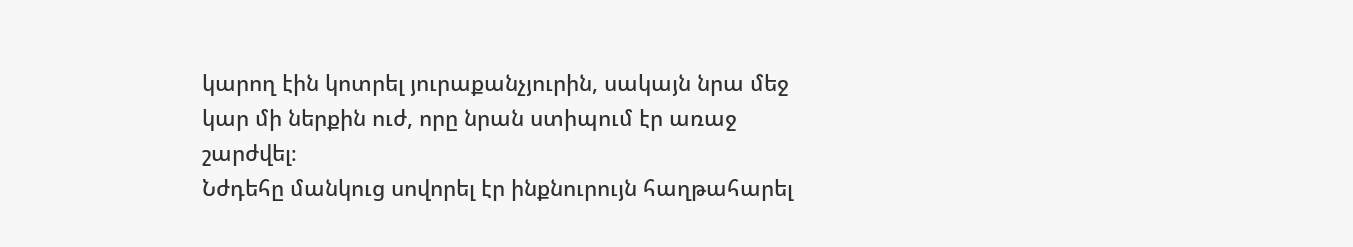կարող էին կոտրել յուրաքանչյուրին, սակայն նրա մեջ կար մի ներքին ուժ, որը նրան ստիպում էր առաջ շարժվել։
Նժդեհը մանկուց սովորել էր ինքնուրույն հաղթահարել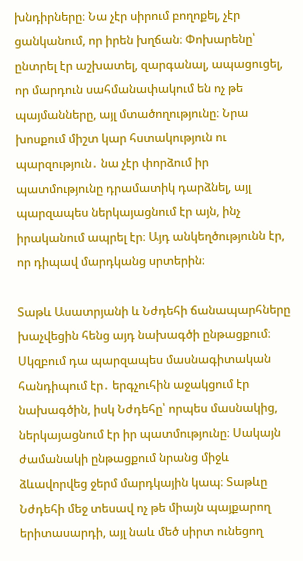խնդիրները։ Նա չէր սիրում բողոքել, չէր ցանկանում, որ իրեն խղճան։ Փոխարենը՝ ընտրել էր աշխատել, զարգանալ, ապացուցել, որ մարդուն սահմանափակում են ոչ թե պայմանները, այլ մտածողությունը։ Նրա խոսքում միշտ կար հստակություն ու պարզություն․ նա չէր փորձում իր պատմությունը դրամատիկ դարձնել, այլ պարզապես ներկայացնում էր այն, ինչ իրականում ապրել էր։ Այդ անկեղծությունն էր, որ դիպավ մարդկանց սրտերին։

Տաթև Ասատրյանի և Նժդեհի ճանապարհները խաչվեցին հենց այդ նախագծի ընթացքում։ Սկզբում դա պարզապես մասնագիտական հանդիպում էր․ երգչուհին աջակցում էր նախագծին, իսկ Նժդեհը՝ որպես մասնակից, ներկայացնում էր իր պատմությունը։ Սակայն ժամանակի ընթացքում նրանց միջև ձևավորվեց ջերմ մարդկային կապ։ Տաթևը Նժդեհի մեջ տեսավ ոչ թե միայն պայքարող երիտասարդի, այլ նաև մեծ սիրտ ունեցող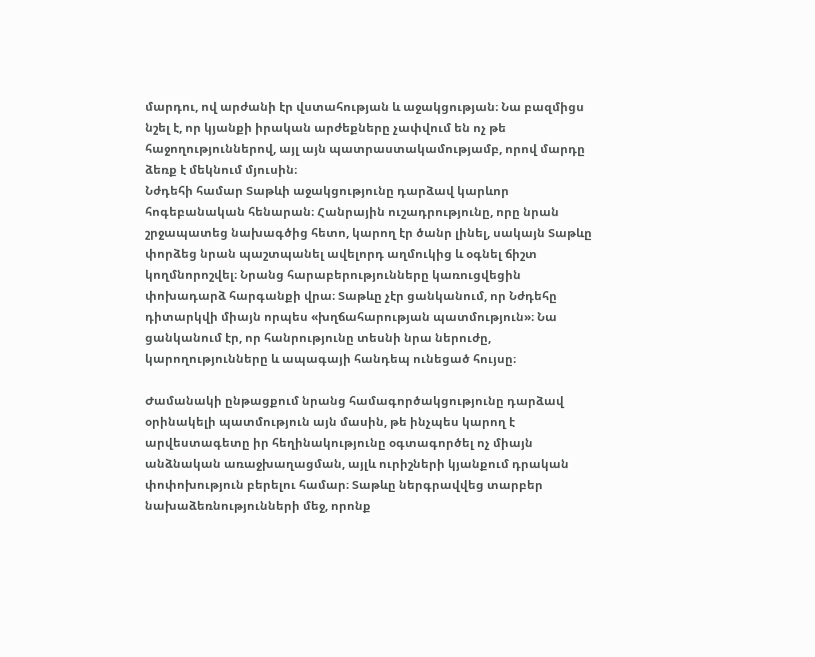մարդու, ով արժանի էր վստահության և աջակցության։ Նա բազմիցս նշել է, որ կյանքի իրական արժեքները չափվում են ոչ թե հաջողություններով, այլ այն պատրաստակամությամբ, որով մարդը ձեռք է մեկնում մյուսին։
Նժդեհի համար Տաթևի աջակցությունը դարձավ կարևոր հոգեբանական հենարան։ Հանրային ուշադրությունը, որը նրան շրջապատեց նախագծից հետո, կարող էր ծանր լինել, սակայն Տաթևը փորձեց նրան պաշտպանել ավելորդ աղմուկից և օգնել ճիշտ կողմնորոշվել։ Նրանց հարաբերությունները կառուցվեցին փոխադարձ հարգանքի վրա։ Տաթևը չէր ցանկանում, որ Նժդեհը դիտարկվի միայն որպես «խղճահարության պատմություն»։ Նա ցանկանում էր, որ հանրությունը տեսնի նրա ներուժը, կարողությունները և ապագայի հանդեպ ունեցած հույսը։

Ժամանակի ընթացքում նրանց համագործակցությունը դարձավ օրինակելի պատմություն այն մասին, թե ինչպես կարող է արվեստագետը իր հեղինակությունը օգտագործել ոչ միայն անձնական առաջխաղացման, այլև ուրիշների կյանքում դրական փոփոխություն բերելու համար։ Տաթևը ներգրավվեց տարբեր նախաձեռնությունների մեջ, որոնք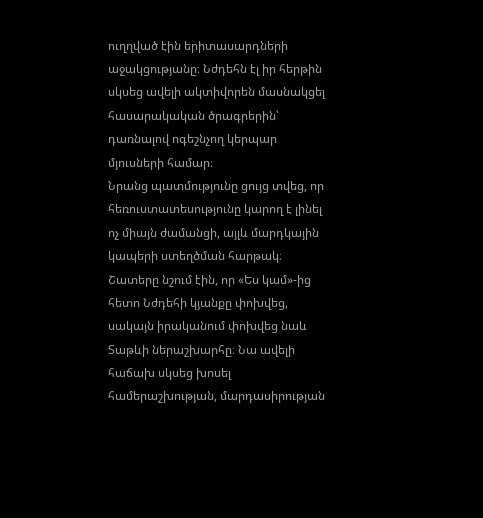ուղղված էին երիտասարդների աջակցությանը։ Նժդեհն էլ իր հերթին սկսեց ավելի ակտիվորեն մասնակցել հասարակական ծրագրերին՝ դառնալով ոգեշնչող կերպար մյուսների համար։
Նրանց պատմությունը ցույց տվեց, որ հեռուստատեսությունը կարող է լինել ոչ միայն ժամանցի, այլև մարդկային կապերի ստեղծման հարթակ։ Շատերը նշում էին, որ «Ես կամ»-ից հետո Նժդեհի կյանքը փոխվեց, սակայն իրականում փոխվեց նաև Տաթևի ներաշխարհը։ Նա ավելի հաճախ սկսեց խոսել համերաշխության, մարդասիրության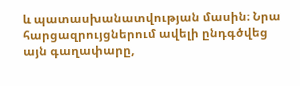և պատասխանատվության մասին։ Նրա հարցազրույցներում ավելի ընդգծվեց այն գաղափարը,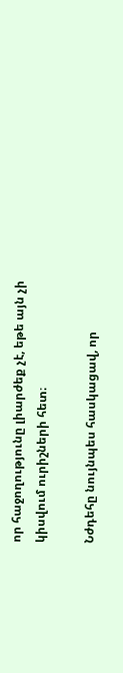որ հաջողությունը լիարժեք չէ, եթե այն չի կիսվում ուրիշների հետ։

Նժդեհը նույնպես հասկացավ, որ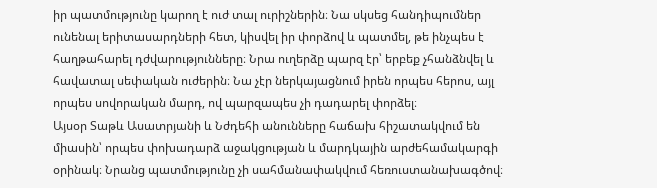իր պատմությունը կարող է ուժ տալ ուրիշներին։ Նա սկսեց հանդիպումներ ունենալ երիտասարդների հետ, կիսվել իր փորձով և պատմել, թե ինչպես է հաղթահարել դժվարությունները։ Նրա ուղերձը պարզ էր՝ երբեք չհանձնվել և հավատալ սեփական ուժերին։ Նա չէր ներկայացնում իրեն որպես հերոս, այլ որպես սովորական մարդ, ով պարզապես չի դադարել փորձել։
Այսօր Տաթև Ասատրյանի և Նժդեհի անունները հաճախ հիշատակվում են միասին՝ որպես փոխադարձ աջակցության և մարդկային արժեհամակարգի օրինակ։ Նրանց պատմությունը չի սահմանափակվում հեռուստանախագծով։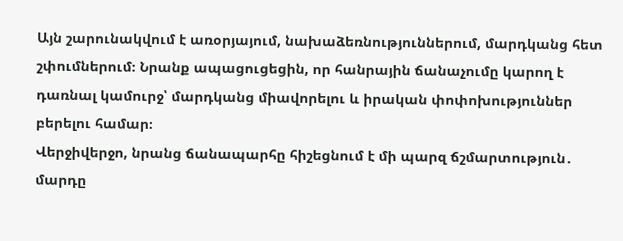Այն շարունակվում է առօրյայում, նախաձեռնություններում, մարդկանց հետ շփումներում։ Նրանք ապացուցեցին, որ հանրային ճանաչումը կարող է դառնալ կամուրջ՝ մարդկանց միավորելու և իրական փոփոխություններ բերելու համար։
Վերջիվերջո, նրանց ճանապարհը հիշեցնում է մի պարզ ճշմարտություն․ մարդը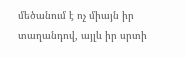մեծանում է ոչ միայն իր տաղանդով, այլև իր սրտի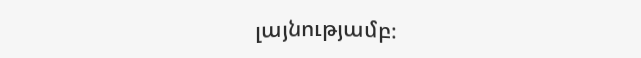լայնությամբ։